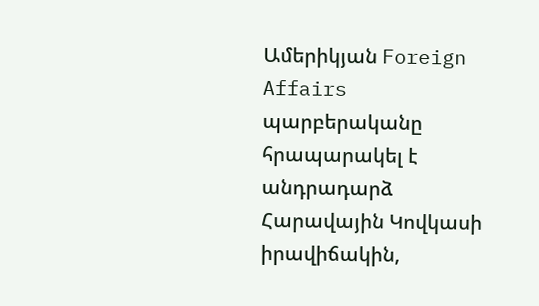Ամերիկյան Foreign Affairs պարբերականը հրապարակել է անդրադարձ Հարավային Կովկասի իրավիճակին,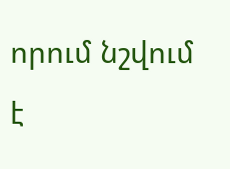որում նշվում է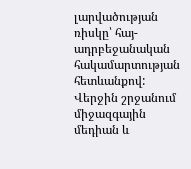լարվածության ռիսկը՝ հայ-ադրբեջանական հակամարտության հետևանքով: Վերջին շրջանում միջազգային մեդիան և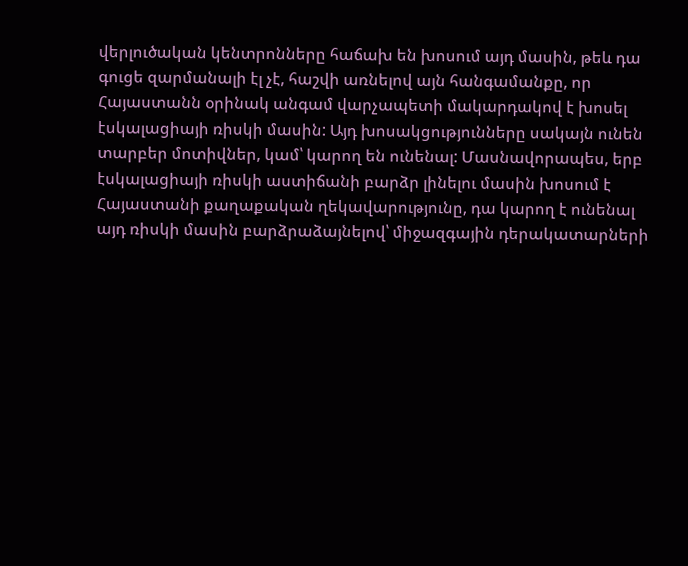վերլուծական կենտրոնները հաճախ են խոսում այդ մասին, թեև դա գուցե զարմանալի էլ չէ, հաշվի առնելով այն հանգամանքը, որ Հայաստանն օրինակ անգամ վարչապետի մակարդակով է խոսել էսկալացիայի ռիսկի մասին: Այդ խոսակցությունները սակայն ունեն տարբեր մոտիվներ, կամ՝ կարող են ունենալ: Մասնավորապես, երբ էսկալացիայի ռիսկի աստիճանի բարձր լինելու մասին խոսում է Հայաստանի քաղաքական ղեկավարությունը, դա կարող է ունենալ այդ ռիսկի մասին բարձրաձայնելով՝ միջազգային դերակատարների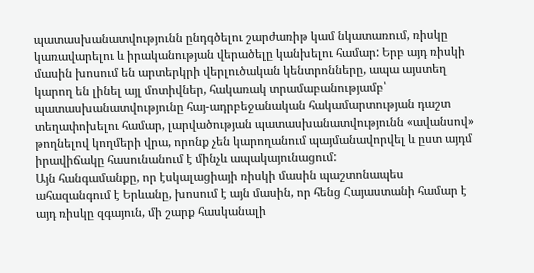պատասխանատվությունն ընդգծելու շարժառիթ կամ նկատառում, ռիսկը կառավարելու և իրականության վերածելը կանխելու համար: Երբ այդ ռիսկի մասին խոսում են արտերկրի վերլուծական կենտրոնները, ապա այստեղ կարող են լինել այլ մոտիվներ, հակառակ տրամաբանությամբ՝ պատասխանատվությունը հայ-ադրբեջանական հակամարտության դաշտ տեղափոխելու համար, լարվածության պատասխանատվությունն «ավանսով» թողնելով կողմերի վրա, որոնք չեն կարողանում պայմանավորվել և ըստ այդմ իրավիճակը հասունանում է մինչև ապակայունացում:
Այն հանգամանքը, որ էսկալացիայի ռիսկի մասին պաշտոնապես ահազանգում է Երևանը, խոսում է այն մասին, որ հենց Հայաստանի համար է այդ ռիսկը զգայուն, մի շարք հասկանալի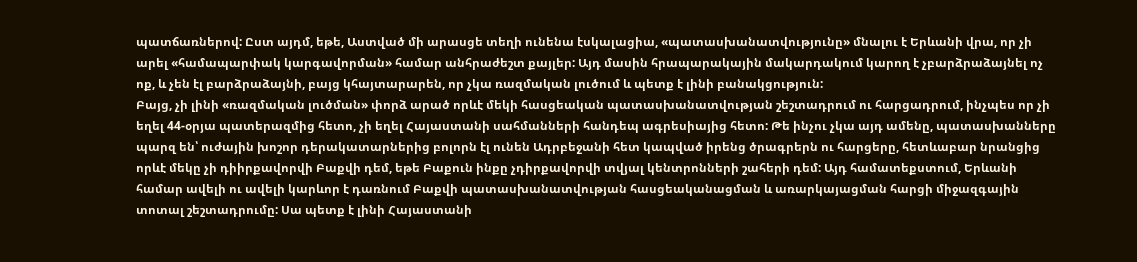պատճառներով: Ըստ այդմ, եթե, Աստված մի արասցե տեղի ունենա էսկալացիա, «պատասխանատվությունը» մնալու է Երևանի վրա, որ չի արել «համապարփակ կարգավորման» համար անհրաժեշտ քայլեր: Այդ մասին հրապարակային մակարդակում կարող է չբարձրաձայնել ոչ ոք, և չեն էլ բարձրաձայնի, բայց կհայտարարեն, որ չկա ռազմական լուծում և պետք է լինի բանակցություն:
Բայց, չի լինի «ռազմական լուծման» փորձ արած որևէ մեկի հասցեական պատասխանատվության շեշտադրում ու հարցադրում, ինչպես որ չի եղել 44-օրյա պատերազմից հետո, չի եղել Հայաստանի սահմանների հանդեպ ագրեսիայից հետո: Թե ինչու չկա այդ ամենը, պատասխանները պարզ են՝ ուժային խոշոր դերակատարներից բոլորն էլ ունեն Ադրբեջանի հետ կապված իրենց ծրագրերն ու հարցերը, հետևաբար նրանցից որևէ մեկը չի դիիրքավորվի Բաքվի դեմ, եթե Բաքուն ինքը չդիրքավորվի տվյալ կենտրոնների շահերի դեմ: Այդ համատեքստում, Երևանի համար ավելի ու ավելի կարևոր է դառնում Բաքվի պատասխանատվության հասցեականացման և առարկայացման հարցի միջազգային տոտալ շեշտադրումը: Սա պետք է լինի Հայաստանի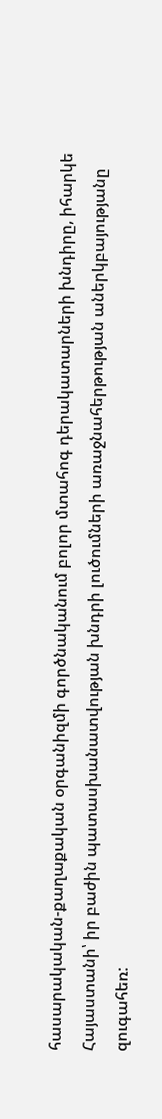հասարակական-քաղաքական օրգանիզմի գործնականում բոլոր մտահոգ դերակատարների խնդիրը, իհարկե Հայաստանի՝ իր բաժին պատասխանատվության խնդրի լուծումների առաջնահերթության աներկբայությանը զուգահեռ: